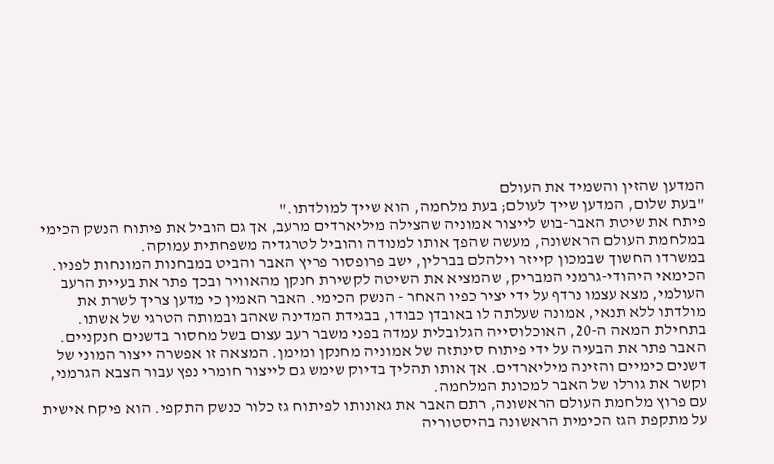המדען שהזין והשמיד את העולם
"בעת שלום, המדען שייך לעולם; בעת מלחמה, הוא שייך למולדתו."
פיתח את שיטת האבר-בוש לייצור אמוניה שהצילה מיליארדים מרעב, אך גם הוביל את פיתוח הנשק הכימי במלחמת העולם הראשונה, מעשה שהפך אותו למנודה והוביל לטרגדיה משפחתית עמוקה.
במשרדו החשוך שבמכון קייזר וילהלם בברלין, ישב פרופסור פריץ האבר והביט במבחנות המונחות לפניו. הכימאי היהודי-גרמני המבריק, שהמציא את השיטה לקשירת חנקן מהאוויר ובכך פתר את בעיית הרעב העולמי, מצא עצמו נרדף על ידי יציר כפיו האחר - הנשק הכימי. האבר האמין כי מדען צריך לשרת את מולדתו ללא תנאי, אמונה שעלתה לו באובדן כבודו, בבגידת המדינה שאהב ובמותה הטרגי של אשתו.
בתחילת המאה ה-20, האוכלוסייה הגלובלית עמדה בפני משבר רעב עצום בשל מחסור בדשנים חנקניים. האבר פתר את הבעיה על ידי פיתוח סינתזה של אמוניה מחנקן ומימן. המצאה זו אפשרה ייצור המוני של דשנים כימיים והזינה מיליארדים. אך אותו תהליך בדיוק שימש גם לייצור חומרי נפץ עבור הצבא הגרמני, וקשר את גורלו של האבר למכונת המלחמה.
עם פרוץ מלחמת העולם הראשונה, רתם האבר את גאונותו לפיתוח גז כלור כנשק התקפי. הוא פיקח אישית על מתקפת הגז הכימית הראשונה בהיסטוריה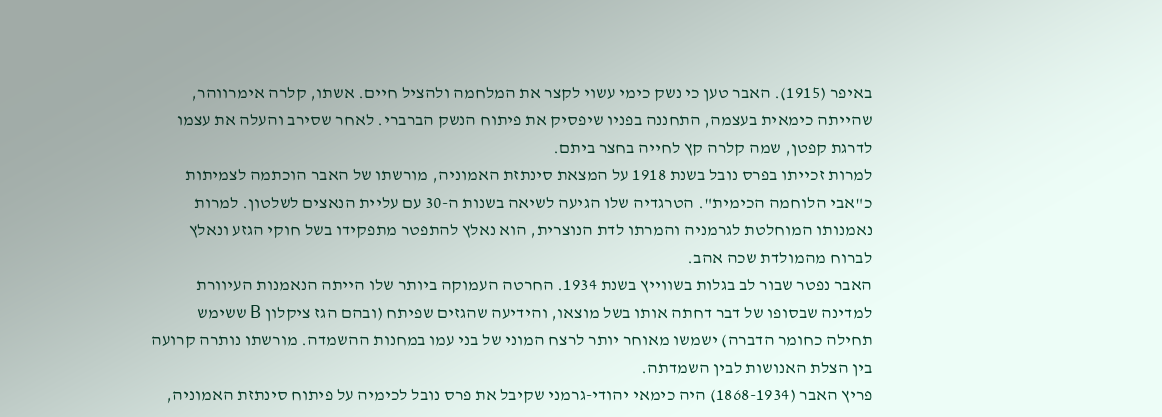באיפר (1915). האבר טען כי נשק כימי עשוי לקצר את המלחמה ולהציל חיים. אשתו, קלרה אימרווהר, שהייתה כימאית בעצמה, התחננה בפניו שיפסיק את פיתוח הנשק הברברי. לאחר שסירב והעלה את עצמו לדרגת קפטן, שמה קלרה קץ לחייה בחצר ביתם.
למרות זכייתו בפרס נובל בשנת 1918 על המצאת סינתזת האמוניה, מורשתו של האבר הוכתמה לצמיתות כ"אבי הלוחמה הכימית". הטרגדיה שלו הגיעה לשיאה בשנות ה-30 עם עליית הנאצים לשלטון. למרות נאמנותו המוחלטת לגרמניה והמרתו לדת הנוצרית, הוא נאלץ להתפטר מתפקידו בשל חוקי הגזע ונאלץ לברוח מהמולדת שכה אהב.
האבר נפטר שבור לב בגלות בשווייץ בשנת 1934. החרטה העמוקה ביותר שלו הייתה הנאמנות העיוורת למדינה שבסופו של דבר דחתה אותו בשל מוצאו, והידיעה שהגזים שפיתח (ובהם הגז ציקלון B ששימש תחילה כחומר הדברה) ישמשו מאוחר יותר לרצח המוני של בני עמו במחנות ההשמדה. מורשתו נותרה קרועה בין הצלת האנושות לבין השמדתה.
פריץ האבר (1868-1934) היה כימאי יהודי-גרמני שקיבל את פרס נובל לכימיה על פיתוח סינתזת האמוניה,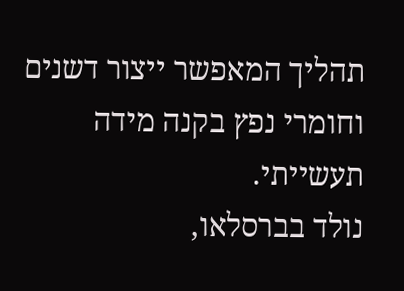תהליך המאפשר ייצור דשנים וחומרי נפץ בקנה מידה תעשייתי.
נולד בברסלאו,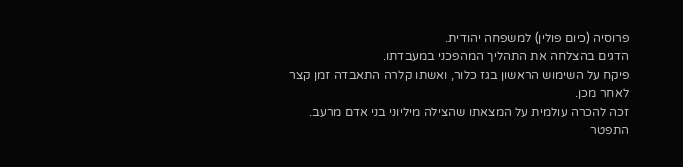פרוסיה (כיום פולין) למשפחה יהודית.
הדגים בהצלחה את התהליך המהפכני במעבדתו.
פיקח על השימוש הראשון בגז כלור, ואשתו קלרה התאבדה זמן קצר לאחר מכן.
זכה להכרה עולמית על המצאתו שהצילה מיליוני בני אדם מרעב.
התפטר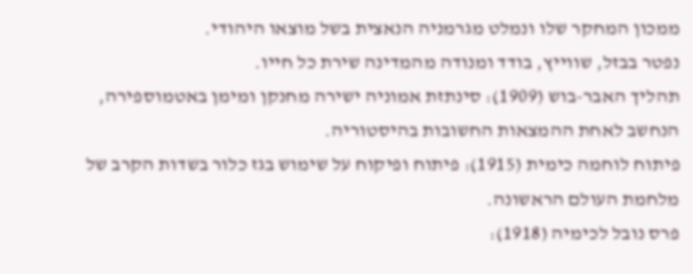ממכון המחקר שלו ונמלט מגרמניה הנאצית בשל מוצאו היהודי.
נפטר בבזל, שווייץ, בודד ומנודה מהמדינה שירת כל חייו.
תהליך האבר-בוש (1909): סינתזת אמוניה ישירה מחנקן ומימן באטמוספירה, הנחשב לאחת ההמצאות החשובות בהיסטוריה.
פיתוח לוחמה כימית (1915): פיתוח ופיקוח על שימוש בגז כלור בשדות הקרב של מלחמת העולם הראשונה.
פרס נובל לכימיה (1918):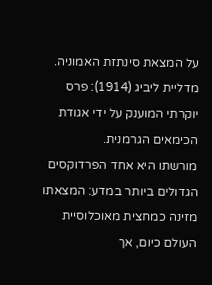על המצאת סינתזת האמוניה.
מדליית ליביג (1914): פרס יוקרתי המוענק על ידי אגודת הכימאים הגרמנית.
מורשתו היא אחד הפרדוקסים הגדולים ביותר במדע: המצאתו מזינה כמחצית מאוכלוסיית העולם כיום, אך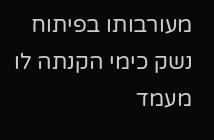מעורבותו בפיתוח נשק כימי הקנתה לו מעמד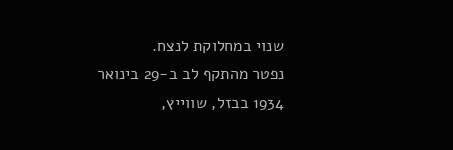שנוי במחלוקת לנצח.
נפטר מהתקף לב ב-29 בינואר 1934 בבזל, שווייץ,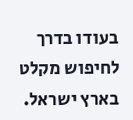בעודו בדרך לחיפוש מקלט בארץ ישראל.